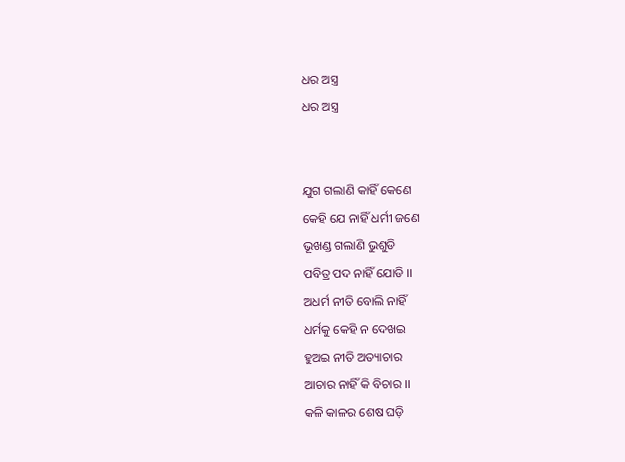ଧର ଅସ୍ତ୍ର
ଧର ଅସ୍ତ୍ର


ଯୁଗ ଗଲାଣି କାହିଁ କେଣେ
କେହି ଯେ ନାହିଁ ଧର୍ମୀ ଜଣେ
ଭୂଖଣ୍ଡ ଗଲାଣି ଭୁଶୁଡି
ପବିତ୍ର ପଦ ନାହିଁ ଯୋଡି ।।
ଅଧର୍ମ ନୀତି ବୋଲି ନାହିଁ
ଧର୍ମକୁ କେହି ନ ଦେଖଇ
ହୁଅଇ ନୀତି ଅତ୍ୟାଚାର
ଆଚାର ନାହିଁ କି ବିଚାର ।।
କଳି କାଳର ଶେଷ ଘଡ଼ି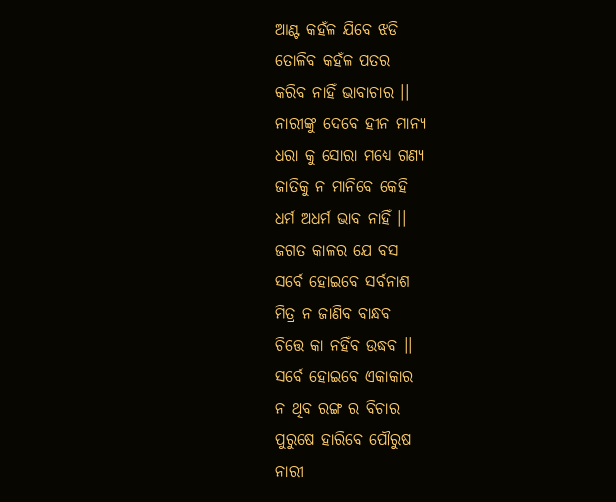ଆଣ୍ଟ କହଁଳ ଯିବେ ଝଡି
ତୋଳିବ କହଁଳ ପତର
କରିବ ନାହିଁ ଭାବାଚାର ।।
ନାରୀଙ୍କୁ ଦେବେ ହୀନ ମାନ୍ୟ
ଧରା କୁ ସୋରା ମଧ୍ୟେ ଗଣ୍ୟ
ଜାତିକୁ ନ ମାନିବେ କେହି
ଧର୍ମ ଅଧର୍ମ ଭାବ ନାହିଁ ।।
ଜଗତ କାଳର ଯେ ବସ
ସର୍ବେ ହୋଇବେ ସର୍ବନାଶ
ମିତ୍ର ନ ଜାଣିବ ବାନ୍ଧବ
ଚିତ୍ତେ କା ନହିଁବ ଉଦ୍ଧବ ।।
ସର୍ବେ ହୋଇବେ ଏକାକାର
ନ ଥିବ ରଙ୍ଗ ର ବିଚାର
ପୁରୁଷେ ହାରିବେ ପୌରୁଷ
ନାରୀ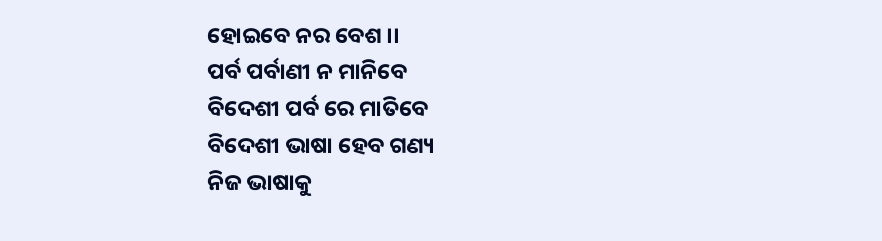ହୋଇବେ ନର ବେଶ ।।
ପର୍ବ ପର୍ବାଣୀ ନ ମାନିବେ
ବିଦେଶୀ ପର୍ବ ରେ ମାତିବେ
ବିଦେଶୀ ଭାଷା ହେବ ଗଣ୍ୟ
ନିଜ ଭାଷାକୁ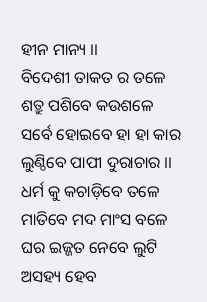ହୀନ ମାନ୍ୟ ।।
ବିଦେଶୀ ତାକତ ର ତଳେ
ଶତ୍ରୁ ପଶିବେ କଉଶଳେ
ସର୍ବେ ହୋଇବେ ହା ହା କାର
ଲୁଣ୍ଠିବେ ପାପୀ ଦୁରାଚାର ।।
ଧର୍ମ କୁ କଚାଡ଼ିବେ ତଳେ
ମାତିବେ ମଦ ମାଂସ ବଳେ
ଘର ଇଜ୍ଜତ ନେବେ ଲୁଟି
ଅସହ୍ୟ ହେବ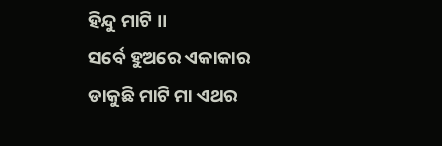ହିନ୍ଦୁ ମାଟି ।।
ସର୍ବେ ହୁଅରେ ଏକାକାର
ଡାକୁଛି ମାଟି ମା ଏଥର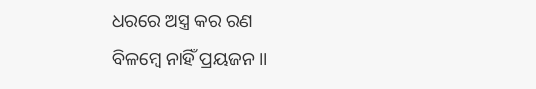ଧରରେ ଅସ୍ତ୍ର କର ରଣ
ବିଳମ୍ବେ ନାହିଁ ପ୍ରୟଜନ ।।